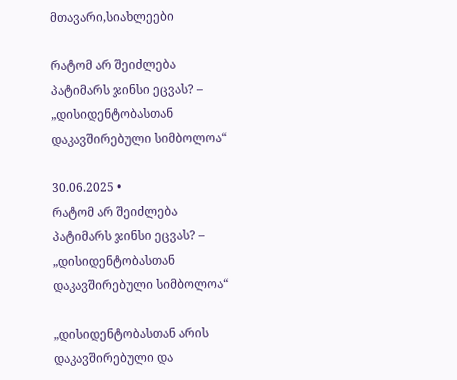მთავარი,სიახლეები

რატომ არ შეიძლება პატიმარს ჯინსი ეცვას? – „დისიდენტობასთან დაკავშირებული სიმბოლოა“

30.06.2025 •
რატომ არ შეიძლება პატიმარს ჯინსი ეცვას? – „დისიდენტობასთან დაკავშირებული სიმბოლოა“

„დისიდენტობასთან არის დაკავშირებული და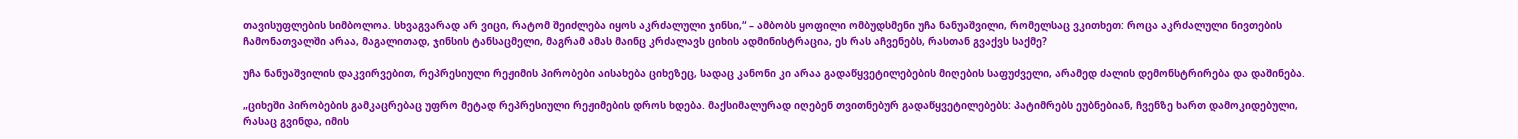თავისუფლების სიმბოლოა. სხვაგვარად არ ვიცი, რატომ შეიძლება იყოს აკრძალული ჯინსი,“ – ამბობს ყოფილი ომბუდსმენი უჩა ნანუაშვილი, რომელსაც ვკითხეთ: როცა აკრძალული ნივთების ჩამონათვალში არაა, მაგალითად, ჯინსის ტანსაცმელი, მაგრამ ამას მაინც კრძალავს ციხის ადმინისტრაცია, ეს რას აჩვენებს, რასთან გვაქვს საქმე?

უჩა ნანუაშვილის დაკვირვებით, რეპრესიული რეჟიმის პირობები აისახება ციხეზეც, სადაც კანონი კი არაა გადაწყვეტილებების მიღების საფუძველი, არამედ ძალის დემონსტრირება და დაშინება.

„ციხეში პირობების გამკაცრებაც უფრო მეტად რეპრესიული რეჟიმების დროს ხდება. მაქსიმალურად იღებენ თვითნებურ გადაწყვეტილებებს: პატიმრებს ეუბნებიან, ჩვენზე ხართ დამოკიდებული, რასაც გვინდა, იმის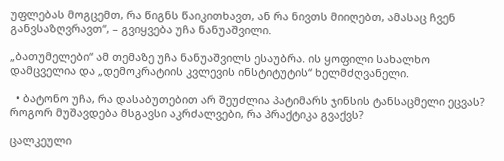უფლებას მოგცემთ, რა წიგნს წაიკითხავთ, ან რა ნივთს მიიღებთ, ამასაც ჩვენ განვსაზღვრავთ“, – გვიყვება უჩა ნანუაშვილი.

„ბათუმელები“ ამ თემაზე უჩა ნანუაშვილს ესაუბრა. ის ყოფილი სახალხო დამცველია და „დემოკრატიის კვლევის ინსტიტუტის“ ხელმძღვანელი.

  • ბატონო უჩა, რა დასაბუთებით არ შეუძლია პატიმარს ჯინსის ტანსაცმელი ეცვას? როგორ მუშავდება მსგავსი აკრძალვები, რა პრაქტიკა გვაქვს?

ცალკეული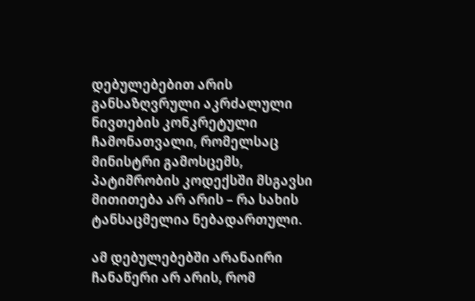დებულებებით არის განსაზღვრული აკრძალული ნივთების კონკრეტული ჩამონათვალი, რომელსაც მინისტრი გამოსცემს, პატიმრობის კოდექსში მსგავსი მითითება არ არის – რა სახის ტანსაცმელია ნებადართული.

ამ დებულებებში არანაირი ჩანაწერი არ არის, რომ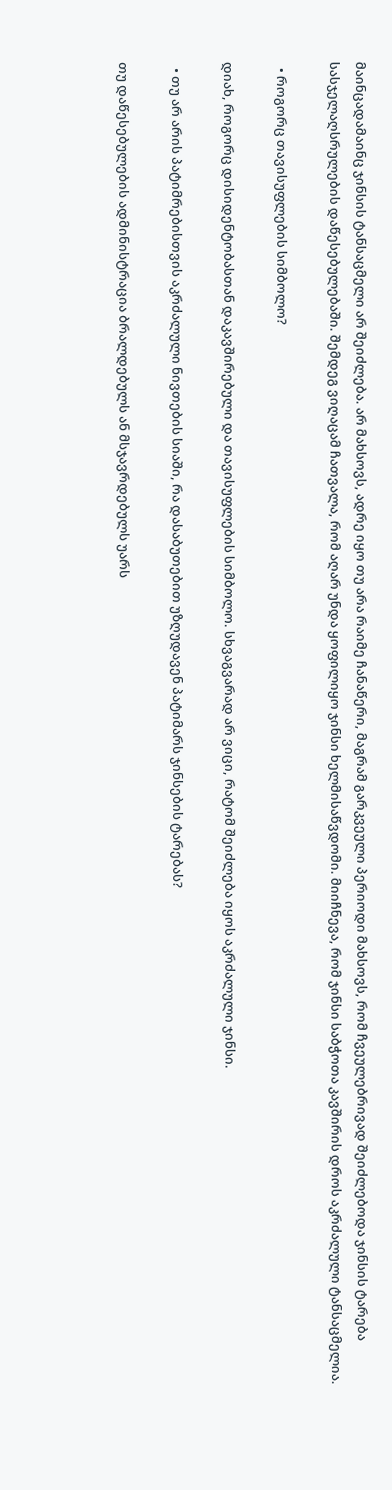მაინცადამაინც ჯინსის ტანსაცმელი არ შეიძლება. არ მახსოვს, ადრე იყო თუ არა რაიმე ჩანაწერი, მაგრამ გარკვეული პერიოდი მახსოვს, რომ ჩვეულებრივად შეიძლებოდა ჯინსის ტარება სასჯელაღსრულების დაწესებულებაში. შემდეგ ვიღაცამ ჩათვალა, რომ აღარ უნდა ყოფილიყო ჯინსი ხელმისაწვდომი. მიიჩნევა, რომ ჯინსი საბჭოთა კავშირის დროს აკრძალული ტანსაცმელია.

  • როგორც თავისუფლების სიმბოლო?

დიახ, როგორც დისიდენტობასთან დაკავშირებული და თავისუფლების სიმბოლო. სხვაგვარად არ ვიცი, რატომ შეიძლება იყოს აკრძალული ჯინსი.

  • თუ არ არის პატიმრებისთვის აკრძალული ნივთების სიაში, რა დასაბუთებით უზღუდავენ პატიმარს ჯინსების ტარებას?

თუ დაწესებულების ადმინისტრაცია ბრალდებულს ან მსჯავრდებულს უარს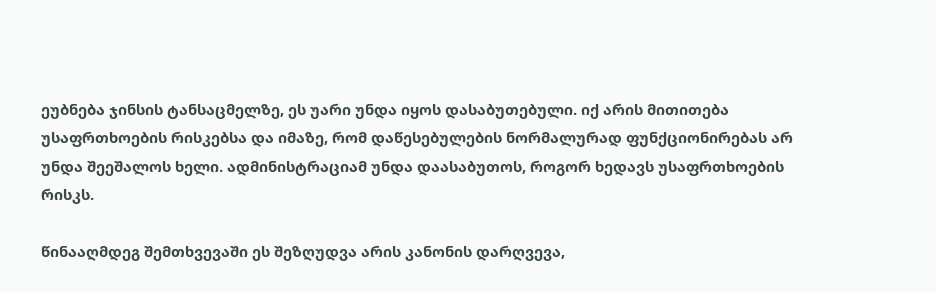ეუბნება ჯინსის ტანსაცმელზე, ეს უარი უნდა იყოს დასაბუთებული. იქ არის მითითება უსაფრთხოების რისკებსა და იმაზე, რომ დაწესებულების ნორმალურად ფუნქციონირებას არ უნდა შეეშალოს ხელი. ადმინისტრაციამ უნდა დაასაბუთოს, როგორ ხედავს უსაფრთხოების რისკს.

წინააღმდეგ შემთხვევაში ეს შეზღუდვა არის კანონის დარღვევა,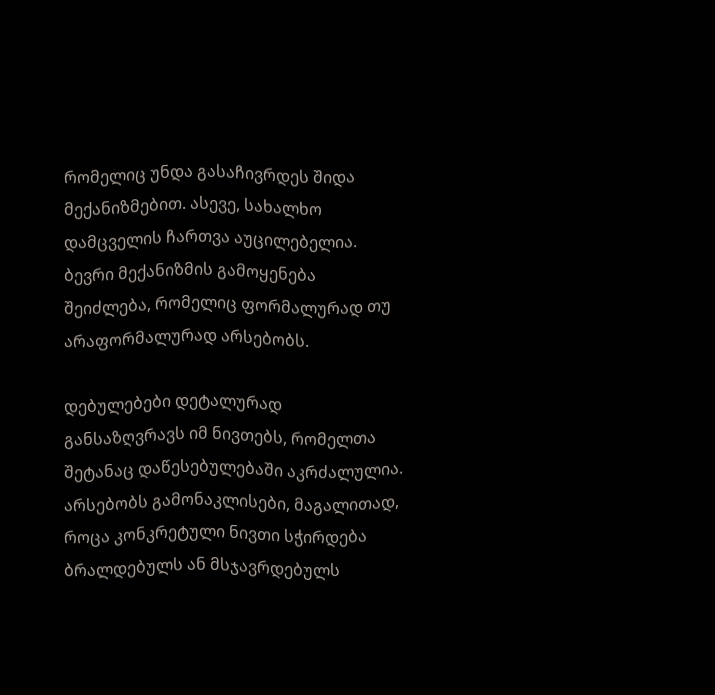რომელიც უნდა გასაჩივრდეს შიდა მექანიზმებით. ასევე, სახალხო დამცველის ჩართვა აუცილებელია. ბევრი მექანიზმის გამოყენება შეიძლება, რომელიც ფორმალურად თუ არაფორმალურად არსებობს.

დებულებები დეტალურად განსაზღვრავს იმ ნივთებს, რომელთა შეტანაც დაწესებულებაში აკრძალულია. არსებობს გამონაკლისები, მაგალითად, როცა კონკრეტული ნივთი სჭირდება ბრალდებულს ან მსჯავრდებულს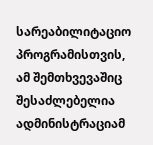სარეაბილიტაციო პროგრამისთვის, ამ შემთხვევაშიც შესაძლებელია ადმინისტრაციამ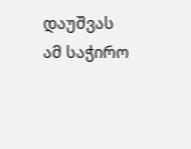დაუშვას ამ საჭირო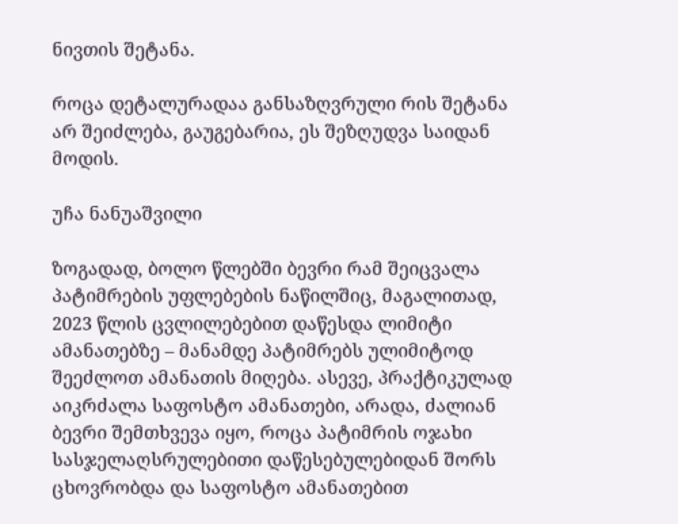ნივთის შეტანა.

როცა დეტალურადაა განსაზღვრული რის შეტანა არ შეიძლება, გაუგებარია, ეს შეზღუდვა საიდან მოდის.

უჩა ნანუაშვილი

ზოგადად, ბოლო წლებში ბევრი რამ შეიცვალა პატიმრების უფლებების ნაწილშიც, მაგალითად, 2023 წლის ცვლილებებით დაწესდა ლიმიტი ამანათებზე – მანამდე პატიმრებს ულიმიტოდ შეეძლოთ ამანათის მიღება. ასევე, პრაქტიკულად აიკრძალა საფოსტო ამანათები, არადა, ძალიან ბევრი შემთხვევა იყო, როცა პატიმრის ოჯახი სასჯელაღსრულებითი დაწესებულებიდან შორს ცხოვრობდა და საფოსტო ამანათებით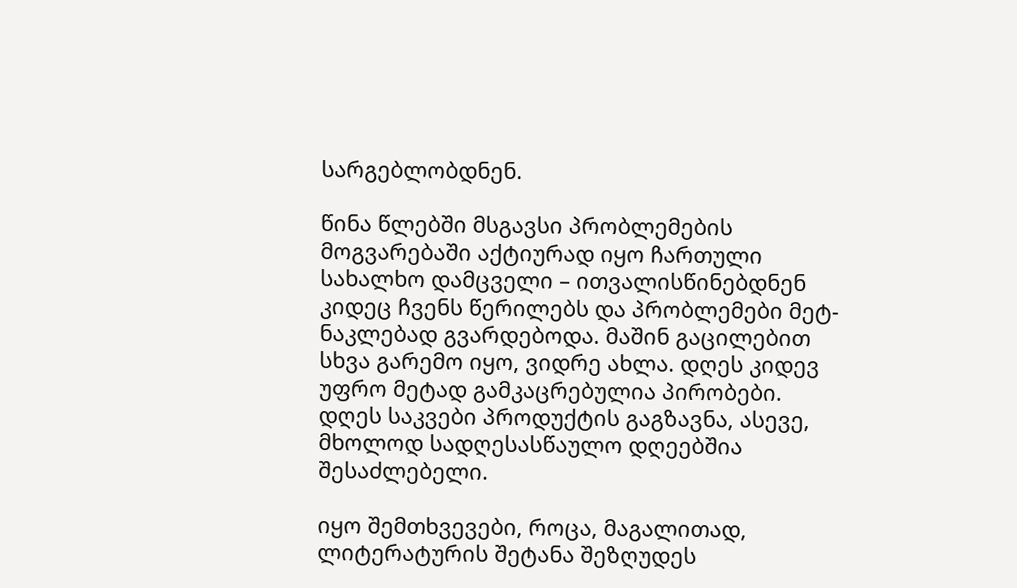სარგებლობდნენ.

წინა წლებში მსგავსი პრობლემების მოგვარებაში აქტიურად იყო ჩართული სახალხო დამცველი – ითვალისწინებდნენ კიდეც ჩვენს წერილებს და პრობლემები მეტ-ნაკლებად გვარდებოდა. მაშინ გაცილებით სხვა გარემო იყო, ვიდრე ახლა. დღეს კიდევ უფრო მეტად გამკაცრებულია პირობები. დღეს საკვები პროდუქტის გაგზავნა, ასევე, მხოლოდ სადღესასწაულო დღეებშია შესაძლებელი.

იყო შემთხვევები, როცა, მაგალითად, ლიტერატურის შეტანა შეზღუდეს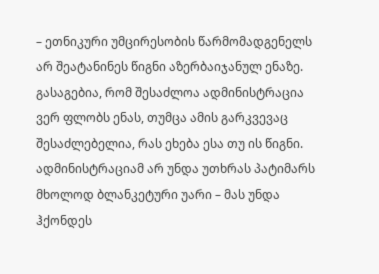– ეთნიკური უმცირესობის წარმომადგენელს არ შეატანინეს წიგნი აზერბაიჯანულ ენაზე. გასაგებია, რომ შესაძლოა ადმინისტრაცია ვერ ფლობს ენას, თუმცა ამის გარკვევაც შესაძლებელია, რას ეხება ესა თუ ის წიგნი. ადმინისტრაციამ არ უნდა უთხრას პატიმარს მხოლოდ ბლანკეტური უარი – მას უნდა ჰქონდეს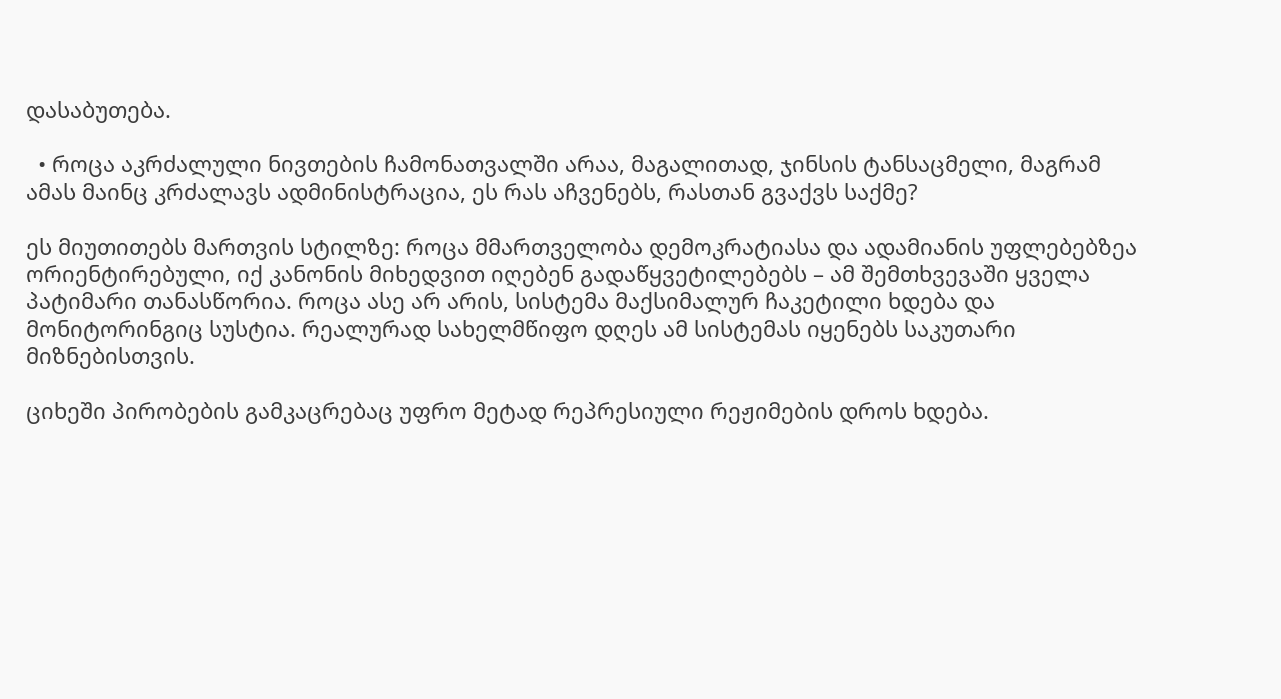დასაბუთება.

  • როცა აკრძალული ნივთების ჩამონათვალში არაა, მაგალითად, ჯინსის ტანსაცმელი, მაგრამ ამას მაინც კრძალავს ადმინისტრაცია, ეს რას აჩვენებს, რასთან გვაქვს საქმე?

ეს მიუთითებს მართვის სტილზე: როცა მმართველობა დემოკრატიასა და ადამიანის უფლებებზეა ორიენტირებული, იქ კანონის მიხედვით იღებენ გადაწყვეტილებებს – ამ შემთხვევაში ყველა პატიმარი თანასწორია. როცა ასე არ არის, სისტემა მაქსიმალურ ჩაკეტილი ხდება და მონიტორინგიც სუსტია. რეალურად სახელმწიფო დღეს ამ სისტემას იყენებს საკუთარი მიზნებისთვის.

ციხეში პირობების გამკაცრებაც უფრო მეტად რეპრესიული რეჟიმების დროს ხდება.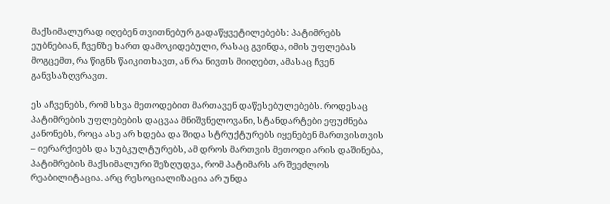მაქსიმალურად იღებენ თვითნებურ გადაწყვეტილებებს: პატიმრებს ეუბნებიან, ჩვენზე ხართ დამოკიდებული, რასაც გვინდა, იმის უფლებას მოგცემთ, რა წიგნს წაიკითხავთ, ან რა ნივთს მიიღებთ, ამასაც ჩვენ განვსაზღვრავთ.

ეს აჩვენებს, რომ სხვა მეთოდებით მართავენ დაწესებულებებს. როდესაც პატიმრების უფლებების დაცვაა მნიშვნელოვანი, სტანდარტები ეფუძნება კანონებს, როცა ასე არ ხდება და შიდა სტრუქტურებს იყენებენ მართვისთვის – იერარქიებს და სუბკულტურებს, ამ დროს მართვის მეთოდი არის დაშინება, პატიმრების მაქსიმალური შეზღუდვა, რომ პატიმარს არ შეეძლოს რეაბილიტაცია. არც რესოციალიზაცია არ უნდა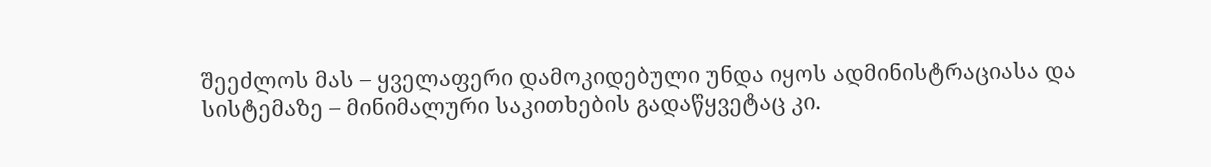შეეძლოს მას – ყველაფერი დამოკიდებული უნდა იყოს ადმინისტრაციასა და სისტემაზე – მინიმალური საკითხების გადაწყვეტაც კი.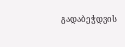გადაბეჭდვის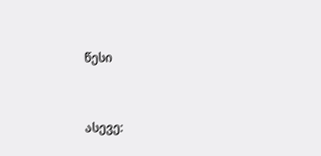წესი


ასევე: